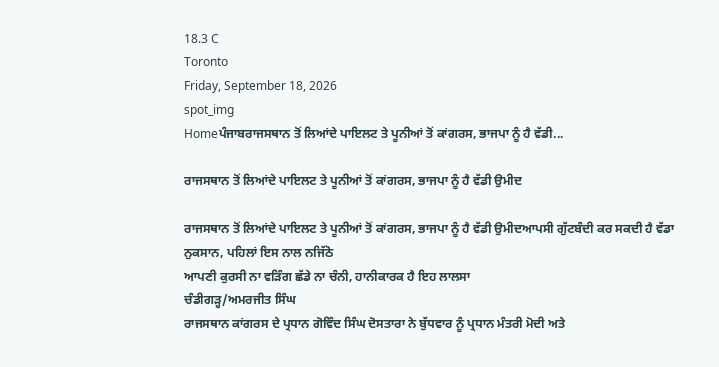18.3 C
Toronto
Friday, September 18, 2026
spot_img
Homeਪੰਜਾਬਰਾਜਸਥਾਨ ਤੋਂ ਲਿਆਂਦੇ ਪਾਇਲਟ ਤੇ ਪੂਨੀਆਂ ਤੋਂ ਕਾਂਗਰਸ, ਭਾਜਪਾ ਨੂੰ ਹੈ ਵੱਡੀ...

ਰਾਜਸਥਾਨ ਤੋਂ ਲਿਆਂਦੇ ਪਾਇਲਟ ਤੇ ਪੂਨੀਆਂ ਤੋਂ ਕਾਂਗਰਸ, ਭਾਜਪਾ ਨੂੰ ਹੈ ਵੱਡੀ ਉਮੀਦ

ਰਾਜਸਥਾਨ ਤੋਂ ਲਿਆਂਦੇ ਪਾਇਲਟ ਤੇ ਪੂਨੀਆਂ ਤੋਂ ਕਾਂਗਰਸ, ਭਾਜਪਾ ਨੂੰ ਹੈ ਵੱਡੀ ਉਮੀਦਆਪਸੀ ਗੁੱਟਬੰਦੀ ਕਰ ਸਕਦੀ ਹੈ ਵੱਡਾ ਨੁਕਸਾਨ, ਪਹਿਲਾਂ ਇਸ ਨਾਲ ਨਜਿੱਠੋ
ਆਪਣੀ ਕੁਰਸੀ ਨਾ ਵੜਿੰਗ ਛੱਡੇ ਨਾ ਚੰਨੀ, ਹਾਨੀਕਾਰਕ ਹੈ ਇਹ ਲਾਲਸਾ
ਚੰਡੀਗੜ੍ਹ/ਅਮਰਜੀਤ ਸਿੰਘ
ਰਾਜਸਥਾਨ ਕਾਂਗਰਸ ਦੇ ਪ੍ਰਧਾਨ ਗੋਵਿੰਦ ਸਿੰਘ ਦੋਸਤਾਰਾ ਨੇ ਬੁੱਧਵਾਰ ਨੂੰ ਪ੍ਰਧਾਨ ਮੰਤਰੀ ਮੋਦੀ ਅਤੇ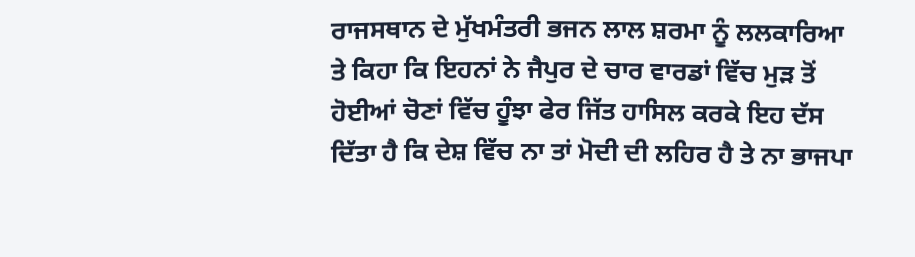ਰਾਜਸਥਾਨ ਦੇ ਮੁੱਖਮੰਤਰੀ ਭਜਨ ਲਾਲ ਸ਼ਰਮਾ ਨੂੰ ਲਲਕਾਰਿਆ ਤੇ ਕਿਹਾ ਕਿ ਇਹਨਾਂ ਨੇ ਜੈਪੁਰ ਦੇ ਚਾਰ ਵਾਰਡਾਂ ਵਿੱਚ ਮੁੜ ਤੋਂ ਹੋਈਆਂ ਚੋਣਾਂ ਵਿੱਚ ਹੂੰਝਾ ਫੇਰ ਜਿੱਤ ਹਾਸਿਲ ਕਰਕੇ ਇਹ ਦੱਸ ਦਿੱਤਾ ਹੈ ਕਿ ਦੇਸ਼ ਵਿੱਚ ਨਾ ਤਾਂ ਮੋਦੀ ਦੀ ਲਹਿਰ ਹੈ ਤੇ ਨਾ ਭਾਜਪਾ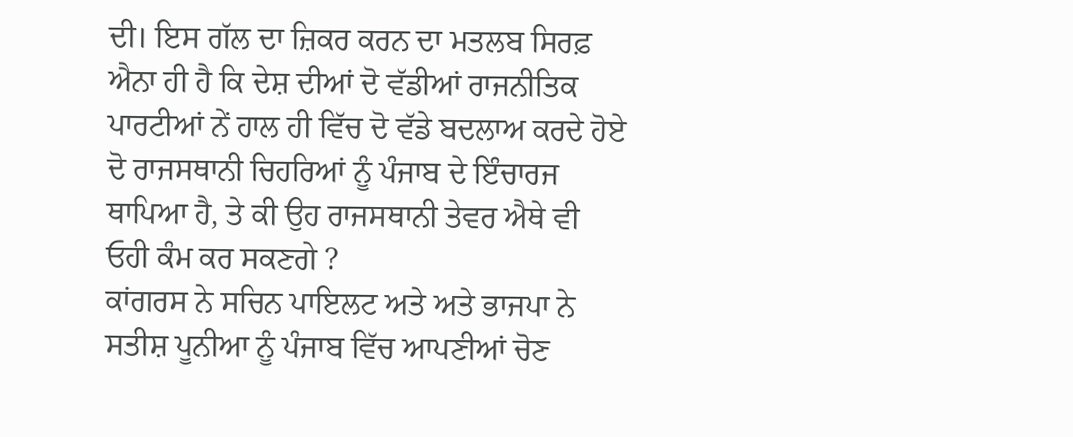ਦੀ। ਇਸ ਗੱਲ ਦਾ ਜ਼ਿਕਰ ਕਰਨ ਦਾ ਮਤਲਬ ਸਿਰਫ਼ ਐਨਾ ਹੀ ਹੈ ਕਿ ਦੇਸ਼ ਦੀਆਂ ਦੋ ਵੱਡੀਆਂ ਰਾਜਨੀਤਿਕ ਪਾਰਟੀਆਂ ਨੇਂ ਹਾਲ ਹੀ ਵਿੱਚ ਦੋ ਵੱਡੇ ਬਦਲਾਅ ਕਰਦੇ ਹੋਏ ਦੋ ਰਾਜਸਥਾਨੀ ਚਿਹਰਿਆਂ ਨੂੰ ਪੰਜਾਬ ਦੇ ਇੰਚਾਰਜ ਥਾਪਿਆ ਹੈ, ਤੇ ਕੀ ਉਹ ਰਾਜਸਥਾਨੀ ਤੇਵਰ ਐਥੇ ਵੀ ਓਹੀ ਕੰਮ ਕਰ ਸਕਣਗੇ ?
ਕਾਂਗਰਸ ਨੇ ਸਚਿਨ ਪਾਇਲਟ ਅਤੇ ਅਤੇ ਭਾਜਪਾ ਨੇ ਸਤੀਸ਼ ਪੂਨੀਆ ਨੂੰ ਪੰਜਾਬ ਵਿੱਚ ਆਪਣੀਆਂ ਚੋਣ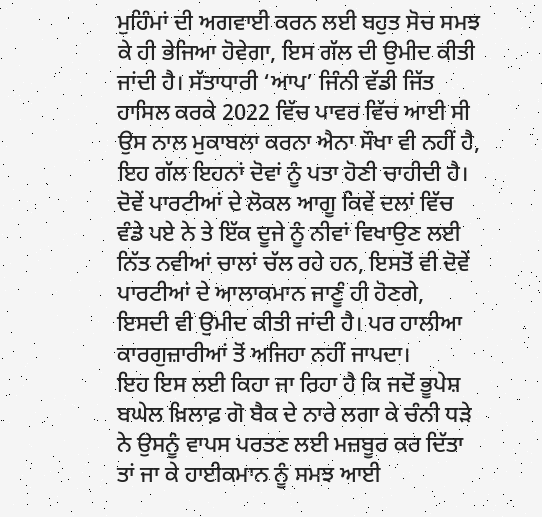ਮੁਹਿੰਮਾਂ ਦੀ ਅਗਵਾਈ ਕਰਨ ਲਈ ਬਹੁਤ ਸੋਚ ਸਮਝ ਕੇ ਹੀ ਭੇਜਿਆ ਹੋਵੇਗਾ, ਇਸ ਗੱਲ ਦੀ ਉਮੀਦ ਕੀਤੀ ਜਾਂਦੀ ਹੈ। ਸੱਤਾਧਾਰੀ ‘ਆਪ’ ਜਿੰਨੀ ਵੱਡੀ ਜਿੱਤ ਹਾਸਿਲ ਕਰਕੇ 2022 ਵਿੱਚ ਪਾਵਰ ਵਿੱਚ ਆਈ ਸੀ ਉਸ ਨਾਲ ਮੁਕਾਬਲਾ ਕਰਨਾ ਐਨਾ ਸੌਖਾ ਵੀ ਨਹੀਂ ਹੈ, ਇਹ ਗੱਲ ਇਹਨਾਂ ਦੋਵਾਂ ਨੂੰ ਪਤਾ ਹੋਣੀ ਚਾਹੀਦੀ ਹੈ। ਦੋਵੇਂ ਪਾਰਟੀਆਂ ਦੇ ਲੋਕਲ ਆਗੂ ਕਿਵੇਂ ਦਲਾਂ ਵਿੱਚ ਵੰਡੇ ਪਏ ਨੇ ਤੇ ਇੱਕ ਦੂਜੇ ਨੂੰ ਨੀਵਾਂ ਵਿਖਾਉਣ ਲਈ ਨਿੱਤ ਨਵੀਆਂ ਚਾਲਾਂ ਚੱਲ ਰਹੇ ਹਨ, ਇਸਤੋਂ ਵੀ ਦੋਵੇਂ ਪਾਰਟੀਆਂ ਦੇ ਆਲਾਕਮਾਨ ਜਾਣੂੰ ਹੀ ਹੋਣਗੇ, ਇਸਦੀ ਵੀ ਉਮੀਦ ਕੀਤੀ ਜਾਂਦੀ ਹੈ। ਪਰ ਹਾਲੀਆ ਕਾਰਗੁਜ਼ਾਰੀਆਂ ਤੋਂ ਅਜਿਹਾ ਨਹੀਂ ਜਾਪਦਾ।
ਇਹ ਇਸ ਲਈ ਕਿਹਾ ਜਾ ਰਿਹਾ ਹੈ ਕਿ ਜਦੋਂ ਭੂਪੇਸ਼ ਬਘੇਲ ਖ਼ਿਲਾਫ਼ ਗੋ ਬੈਕ ਦੇ ਨਾਰੇ ਲਗਾ ਕੇ ਚੰਨੀ ਧੜੇ ਨੇ ਉਸਨੂੰ ਵਾਪਸ ਪਰਤਣ ਲਈ ਮਜ਼ਬੂਰ ਕਰ ਦਿੱਤਾ ਤਾਂ ਜਾ ਕੇ ਹਾਈਕਮਾਨ ਨੂੰ ਸਮਝ ਆਈ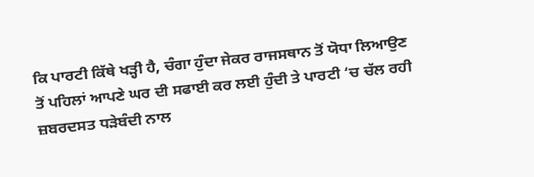ਕਿ ਪਾਰਟੀ ਕਿੱਥੇ ਖੜ੍ਹੀ ਹੈ, ਚੰਗਾ ਹੁੰਦਾ ਜੇਕਰ ਰਾਜਸਥਾਨ ਤੋਂ ਯੋਧਾ ਲਿਆਉਣ ਤੋਂ ਪਹਿਲਾਂ ਆਪਣੇ ਘਰ ਦੀ ਸਫਾਈ ਕਰ ਲਈ ਹੁੰਦੀ ਤੇ ਪਾਰਟੀ ‘ਚ ਚੱਲ ਰਹੀ ਜ਼ਬਰਦਸਤ ਧੜੇਬੰਦੀ ਨਾਲ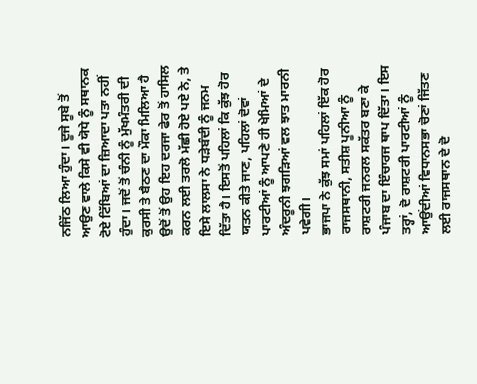ਨਜਿੱਠ ਲਿਆ ਹੁੰਦਾ। ਦੂਜੇ ਸੂਬੇ ਤੋਂ ਆਉਣ ਵਾਲੇ ਕਿਸੇ ਵੀ ਯੋਧੇ ਨੂੰ ਸਥਾਨਕ ਟੋਏ ਟਿੱਬਿਆਂ ਦਾ ਜ਼ਿਆਦਾ ਪਤਾ ਨਹੀਂ ਹੁੰਦਾ। ਜਦੋਂ ਤੋਂ ਚੰਨੀ ਨੂੰ ਮੁੱਖਮੰਤਰੀ ਦੀ ਕੁਰਸੀ ਤੇ ਬੈਠਣ ਦਾ ਮੌਕਾ ਮਿਲਿਆ ਹੈ ਉਦੋਂ ਤੋਂ ਉਹ ਇਹ ਦਰਜਾ ਫੇਰ ਤੋਂ ਹਾਸਿਲ ਕਰਨ ਲਈ ਤਰਲੋ ਮੱਛੀ ਹੋਏ ਪਏ ਨੇ, ਤੇ ਇਸੇ ਲਾਲਸਾ ਨੇ ਧੜੇਬੰਦੀ ਨੂੰ ਜਨਮ ਦਿੱਤਾ ਹੈ। ਇਸਤੋਂ ਪਹਿਲਾਂ ਕਿ ਕੁੱਝ ਹੋਰ ਯਤਨ ਕੀਤੇ ਜਾਣ, ਪਹਿਲਾਂ ਦੋਵਾਂ ਪਾਰਟੀਆਂ ਨੂੰ ਆਪਣੇ ਹੀ ਖੇਮਿਆਂ ਦੇ ਅੰਦਰੂਨੀ ਝਗੜਿਆਂ ਵਲ ਝਾਤ ਮਾਰਨੀ ਪਵੇਗੀ।
ਭਾਜਪਾ ਨੇ ਕੁੱਝ ਸਮਾਂ ਪਹਿਲਾਂ ਇੱਕ ਹੋਰ ਰਾਜਸਥਾਨੀ, ਸਤੀਸ਼ ਪੂਨੀਆ ਨੂੰ ਰਾਸ਼ਟਰੀ ਜਨਰਲ ਸਕੱਤਰ ਬਣਾ ਕੇ ਪੰਜਾਬ ਦਾ ਇੰਚਾਰਜ ਥਾਪ ਦਿੱਤਾ। ਇਸ ਤਰ੍ਹਾਂ, ਦੋ ਰਾਸ਼ਟਰੀ ਪਾਰਟੀਆਂ ਨੂੰ ਆਉਂਦੀਆਂ ਵਿਧਾਨਸਭਾ ਚੋਣਾਂ ਜਿੱਤਣ ਲਈ ਰਾਜਸਥਾਨ ਦੇ ਦੋ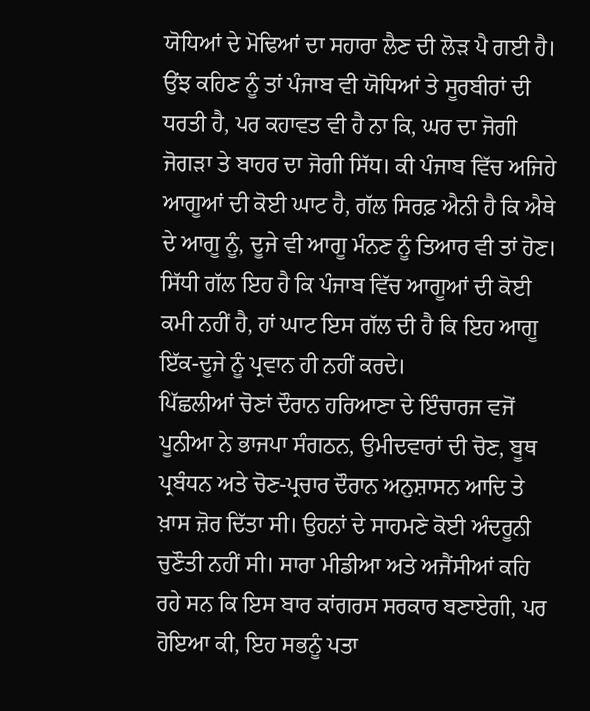ਯੋਧਿਆਂ ਦੇ ਮੋਢਿਆਂ ਦਾ ਸਹਾਰਾ ਲੈਣ ਦੀ ਲੋੜ ਪੈ ਗਈ ਹੈ। ਉਂਝ ਕਹਿਣ ਨੂੰ ਤਾਂ ਪੰਜਾਬ ਵੀ ਯੋਧਿਆਂ ਤੇ ਸੂਰਬੀਰਾਂ ਦੀ ਧਰਤੀ ਹੈ, ਪਰ ਕਹਾਵਤ ਵੀ ਹੈ ਨਾ ਕਿ, ਘਰ ਦਾ ਜੋਗੀ ਜੋਗੜਾ ਤੇ ਬਾਹਰ ਦਾ ਜੋਗੀ ਸਿੱਧ। ਕੀ ਪੰਜਾਬ ਵਿੱਚ ਅਜਿਹੇ ਆਗੂਆਂ ਦੀ ਕੋਈ ਘਾਟ ਹੈ, ਗੱਲ ਸਿਰਫ਼ ਐਨੀ ਹੈ ਕਿ ਐਥੇ ਦੇ ਆਗੂ ਨੂੰ, ਦੂਜੇ ਵੀ ਆਗੂ ਮੰਨਣ ਨੂੰ ਤਿਆਰ ਵੀ ਤਾਂ ਹੋਣ। ਸਿੱਧੀ ਗੱਲ ਇਹ ਹੈ ਕਿ ਪੰਜਾਬ ਵਿੱਚ ਆਗੂਆਂ ਦੀ ਕੋਈ ਕਮੀ ਨਹੀਂ ਹੈ, ਹਾਂ ਘਾਟ ਇਸ ਗੱਲ ਦੀ ਹੈ ਕਿ ਇਹ ਆਗੂ ਇੱਕ-ਦੂਜੇ ਨੂੰ ਪ੍ਰਵਾਨ ਹੀ ਨਹੀਂ ਕਰਦੇ।
ਪਿੱਛਲੀਆਂ ਚੋਣਾਂ ਦੌਰਾਨ ਹਰਿਆਣਾ ਦੇ ਇੰਚਾਰਜ ਵਜੋਂ ਪੂਨੀਆ ਨੇ ਭਾਜਪਾ ਸੰਗਠਨ, ਉਮੀਦਵਾਰਾਂ ਦੀ ਚੋਣ, ਬੂਥ ਪ੍ਰਬੰਧਨ ਅਤੇ ਚੋਣ-ਪ੍ਰਚਾਰ ਦੌਰਾਨ ਅਨੁਸ਼ਾਸਨ ਆਦਿ ਤੇ ਖ਼ਾਸ ਜ਼ੋਰ ਦਿੱਤਾ ਸੀ। ਉਹਨਾਂ ਦੇ ਸਾਹਮਣੇ ਕੋਈ ਅੰਦਰੂਨੀ ਚੁਣੌਤੀ ਨਹੀਂ ਸੀ। ਸਾਰਾ ਮੀਡੀਆ ਅਤੇ ਅਜੈਂਸੀਆਂ ਕਹਿ ਰਹੇ ਸਨ ਕਿ ਇਸ ਬਾਰ ਕਾਂਗਰਸ ਸਰਕਾਰ ਬਣਾਏਗੀ, ਪਰ ਹੋਇਆ ਕੀ, ਇਹ ਸਭਨੂੰ ਪਤਾ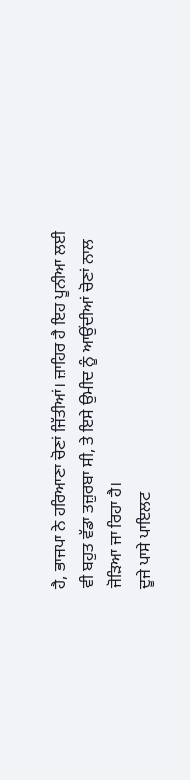ਹੈ, ਭਾਜਪਾ ਨੇ ਹਰਿਆਣਾ ਚੋਣਾਂ ਜਿੱਤੀਆਂ। ਜ਼ਾਹਿਰ ਹੈ ਇਹ ਪੂਨੀਆ ਲਈ ਵੀ ਬਹੁਤ ਵੱਡਾ ਤਜ਼ੁਰਬਾ ਸੀ, ਤੇ ਇਸੇ ਉਮੀਦ ਨੂੰ ਆਉਂਦੀਆਂ ਚੋਣਾਂ ਨਾਲ ਜੋੜਿਆ ਜਾ ਰਿਹਾ ਹੈ।
ਦੂਜੇ ਪਾਸੇ ਪਾਇਲਟ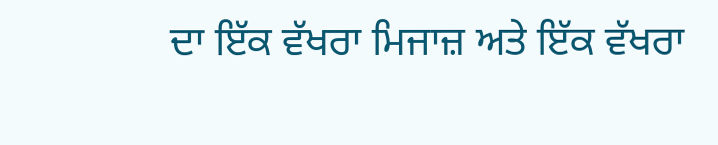ਦਾ ਇੱਕ ਵੱਖਰਾ ਮਿਜਾਜ਼ ਅਤੇ ਇੱਕ ਵੱਖਰਾ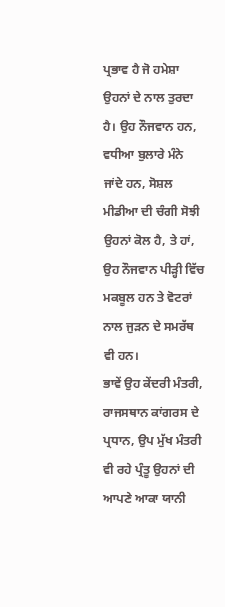ਪ੍ਰਭਾਵ ਹੈ ਜੋ ਹਮੇਸ਼ਾ ਉਹਨਾਂ ਦੇ ਨਾਲ ਤੁਰਦਾ ਹੈ। ਉਹ ਨੌਜਵਾਨ ਹਨ, ਵਧੀਆ ਬੁਲਾਰੇ ਮੰਨੇ ਜਾਂਦੇ ਹਨ, ਸੋਸ਼ਲ ਮੀਡੀਆ ਦੀ ਚੰਗੀ ਸੋਝੀ ਉਹਨਾਂ ਕੋਲ ਹੈ, ਤੇ ਹਾਂ, ਉਹ ਨੌਜਵਾਨ ਪੀੜ੍ਹੀ ਵਿੱਚ ਮਕਬੂਲ ਹਨ ਤੇ ਵੋਟਰਾਂ ਨਾਲ ਜੁੜਨ ਦੇ ਸਮਰੱਥ ਵੀ ਹਨ।
ਭਾਵੇਂ ਉਹ ਕੇਂਦਰੀ ਮੰਤਰੀ, ਰਾਜਸਥਾਨ ਕਾਂਗਰਸ ਦੇ ਪ੍ਰਧਾਨ, ਉਪ ਮੁੱਖ ਮੰਤਰੀ ਵੀ ਰਹੇ ਪ੍ਰੰਤੂ ਉਹਨਾਂ ਦੀ ਆਪਣੇ ਆਕਾ ਯਾਨੀ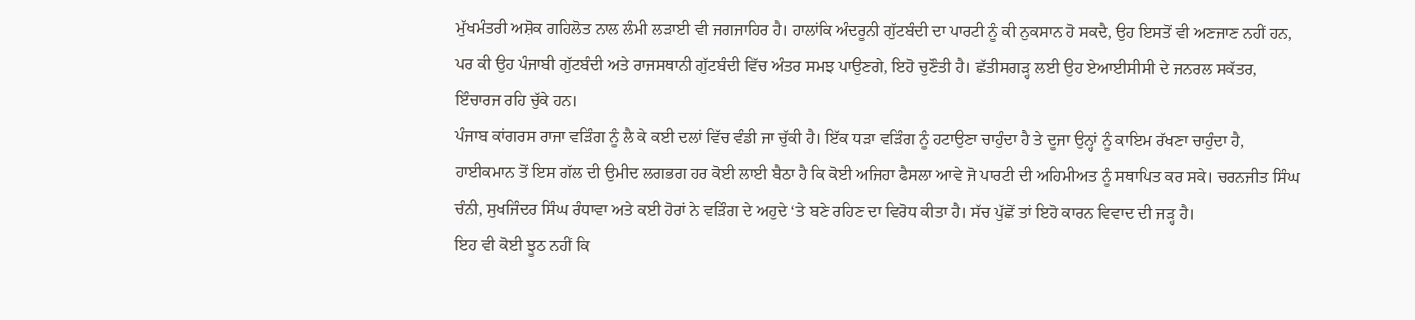ਮੁੱਖਮੰਤਰੀ ਅਸ਼ੋਕ ਗਹਿਲੋਤ ਨਾਲ ਲੰਮੀ ਲੜਾਈ ਵੀ ਜਗਜਾਹਿਰ ਹੈ। ਹਾਲਾਂਕਿ ਅੰਦਰੂਨੀ ਗੁੱਟਬੰਦੀ ਦਾ ਪਾਰਟੀ ਨੂੰ ਕੀ ਨੁਕਸਾਨ ਹੋ ਸਕਦੈ, ਉਹ ਇਸਤੋਂ ਵੀ ਅਣਜਾਣ ਨਹੀਂ ਹਨ, ਪਰ ਕੀ ਉਹ ਪੰਜਾਬੀ ਗੁੱਟਬੰਦੀ ਅਤੇ ਰਾਜਸਥਾਨੀ ਗੁੱਟਬੰਦੀ ਵਿੱਚ ਅੰਤਰ ਸਮਝ ਪਾਉਣਗੇ, ਇਹੋ ਚੁਣੌਤੀ ਹੈ। ਛੱਤੀਸਗੜ੍ਹ ਲਈ ਉਹ ਏਆਈਸੀਸੀ ਦੇ ਜਨਰਲ ਸਕੱਤਰ, ਇੰਚਾਰਜ ਰਹਿ ਚੁੱਕੇ ਹਨ।
ਪੰਜਾਬ ਕਾਂਗਰਸ ਰਾਜਾ ਵੜਿੰਗ ਨੂੰ ਲੈ ਕੇ ਕਈ ਦਲਾਂ ਵਿੱਚ ਵੰਡੀ ਜਾ ਚੁੱਕੀ ਹੈ। ਇੱਕ ਧੜਾ ਵੜਿੰਗ ਨੂੰ ਹਟਾਉਣਾ ਚਾਹੁੰਦਾ ਹੈ ਤੇ ਦੂਜਾ ਉਨ੍ਹਾਂ ਨੂੰ ਕਾਇਮ ਰੱਖਣਾ ਚਾਹੁੰਦਾ ਹੈ, ਹਾਈਕਮਾਨ ਤੋਂ ਇਸ ਗੱਲ ਦੀ ਉਮੀਦ ਲਗਭਗ ਹਰ ਕੋਈ ਲਾਈ ਬੈਠਾ ਹੈ ਕਿ ਕੋਈ ਅਜਿਹਾ ਫੈਸਲਾ ਆਵੇ ਜੋ ਪਾਰਟੀ ਦੀ ਅਹਿਮੀਅਤ ਨੂੰ ਸਥਾਪਿਤ ਕਰ ਸਕੇ। ਚਰਨਜੀਤ ਸਿੰਘ ਚੰਨੀ, ਸੁਖਜਿੰਦਰ ਸਿੰਘ ਰੰਧਾਵਾ ਅਤੇ ਕਈ ਹੋਰਾਂ ਨੇ ਵੜਿੰਗ ਦੇ ਅਹੁਦੇ ‘ਤੇ ਬਣੇ ਰਹਿਣ ਦਾ ਵਿਰੋਧ ਕੀਤਾ ਹੈ। ਸੱਚ ਪੁੱਛੋਂ ਤਾਂ ਇਹੋ ਕਾਰਨ ਵਿਵਾਦ ਦੀ ਜੜ੍ਹ ਹੈ।
ਇਹ ਵੀ ਕੋਈ ਝੂਠ ਨਹੀਂ ਕਿ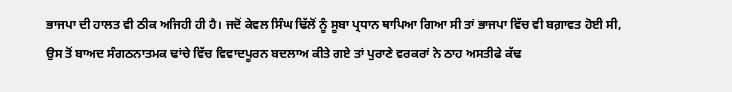ਭਾਜਪਾ ਦੀ ਹਾਲਤ ਵੀ ਠੀਕ ਅਜਿਹੀ ਹੀ ਹੈ। ਜਦੋਂ ਕੇਵਲ ਸਿੰਘ ਢਿੱਲੋਂ ਨੂੰ ਸੂਬਾ ਪ੍ਰਧਾਨ ਥਾਪਿਆ ਗਿਆ ਸੀ ਤਾਂ ਭਾਜਪਾ ਵਿੱਚ ਵੀ ਬਗ਼ਾਵਤ ਹੋਈ ਸੀ, ਉਸ ਤੋਂ ਬਾਅਦ ਸੰਗਠਨਾਤਮਕ ਢਾਂਚੇ ਵਿੱਚ ਵਿਵਾਦਪੂਰਨ ਬਦਲਾਅ ਕੀਤੇ ਗਏ ਤਾਂ ਪੁਰਾਣੇ ਵਰਕਰਾਂ ਨੇ ਠਾਹ ਅਸਤੀਫੇ ਕੱਢ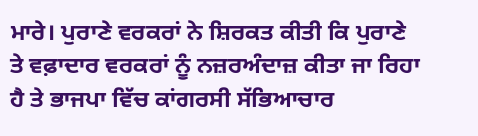ਮਾਰੇ। ਪੁਰਾਣੇ ਵਰਕਰਾਂ ਨੇ ਸ਼ਿਰਕਤ ਕੀਤੀ ਕਿ ਪੁਰਾਣੇ ਤੇ ਵਫ਼ਾਦਾਰ ਵਰਕਰਾਂ ਨੂੰ ਨਜ਼ਰਅੰਦਾਜ਼ ਕੀਤਾ ਜਾ ਰਿਹਾ ਹੈ ਤੇ ਭਾਜਪਾ ਵਿੱਚ ਕਾਂਗਰਸੀ ਸੱਭਿਆਚਾਰ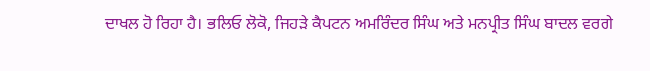ਦਾਖਲ ਹੋ ਰਿਹਾ ਹੈ। ਭਲਿਓ ਲੋਕੋ, ਜਿਹੜੇ ਕੈਪਟਨ ਅਮਰਿੰਦਰ ਸਿੰਘ ਅਤੇ ਮਨਪ੍ਰੀਤ ਸਿੰਘ ਬਾਦਲ ਵਰਗੇ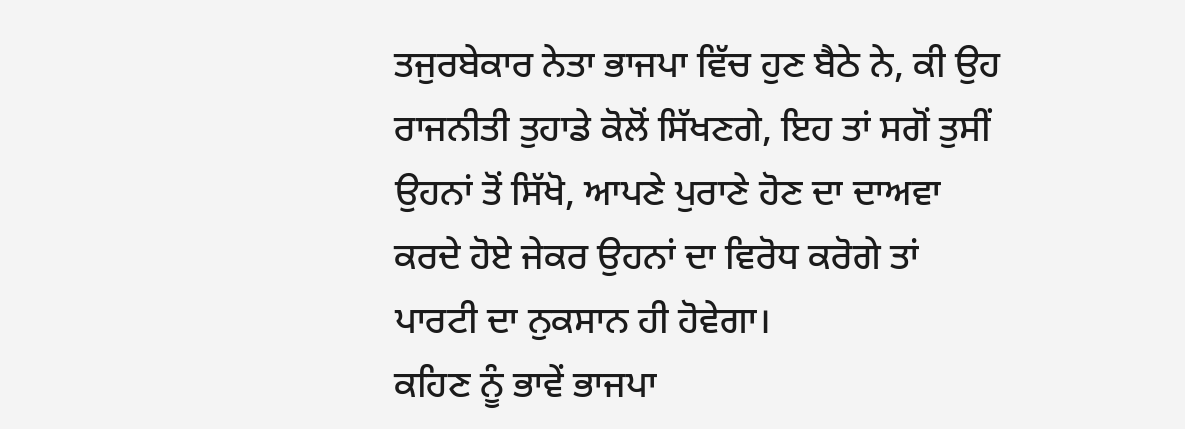ਤਜੁਰਬੇਕਾਰ ਨੇਤਾ ਭਾਜਪਾ ਵਿੱਚ ਹੁਣ ਬੈਠੇ ਨੇ, ਕੀ ਉਹ ਰਾਜਨੀਤੀ ਤੁਹਾਡੇ ਕੋਲੋਂ ਸਿੱਖਣਗੇ, ਇਹ ਤਾਂ ਸਗੋਂ ਤੁਸੀਂ ਉਹਨਾਂ ਤੋਂ ਸਿੱਖੋ, ਆਪਣੇ ਪੁਰਾਣੇ ਹੋਣ ਦਾ ਦਾਅਵਾ ਕਰਦੇ ਹੋਏ ਜੇਕਰ ਉਹਨਾਂ ਦਾ ਵਿਰੋਧ ਕਰੋਗੇ ਤਾਂ ਪਾਰਟੀ ਦਾ ਨੁਕਸਾਨ ਹੀ ਹੋਵੇਗਾ।
ਕਹਿਣ ਨੂੰ ਭਾਵੇਂ ਭਾਜਪਾ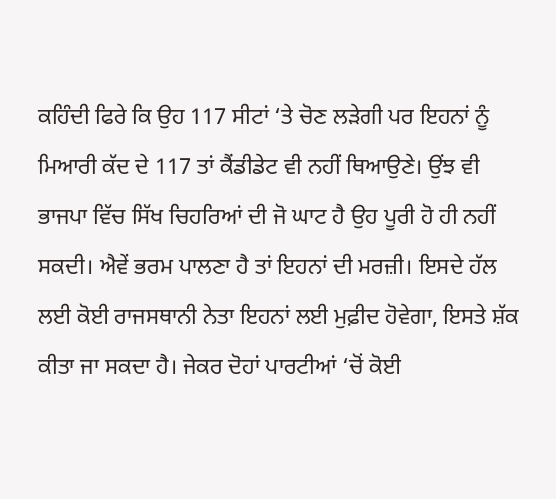ਕਹਿੰਦੀ ਫਿਰੇ ਕਿ ਉਹ 117 ਸੀਟਾਂ ‘ਤੇ ਚੋਣ ਲੜੇਗੀ ਪਰ ਇਹਨਾਂ ਨੂੰ ਮਿਆਰੀ ਕੱਦ ਦੇ 117 ਤਾਂ ਕੈਂਡੀਡੇਟ ਵੀ ਨਹੀਂ ਥਿਆਉਣੇ। ਉਂਝ ਵੀ ਭਾਜਪਾ ਵਿੱਚ ਸਿੱਖ ਚਿਹਰਿਆਂ ਦੀ ਜੋ ਘਾਟ ਹੈ ਉਹ ਪੂਰੀ ਹੋ ਹੀ ਨਹੀਂ ਸਕਦੀ। ਐਵੇਂ ਭਰਮ ਪਾਲਣਾ ਹੈ ਤਾਂ ਇਹਨਾਂ ਦੀ ਮਰਜ਼ੀ। ਇਸਦੇ ਹੱਲ ਲਈ ਕੋਈ ਰਾਜਸਥਾਨੀ ਨੇਤਾ ਇਹਨਾਂ ਲਈ ਮੁਫ਼ੀਦ ਹੋਵੇਗਾ, ਇਸਤੇ ਸ਼ੱਕ ਕੀਤਾ ਜਾ ਸਕਦਾ ਹੈ। ਜੇਕਰ ਦੋਹਾਂ ਪਾਰਟੀਆਂ ‘ਚੋਂ ਕੋਈ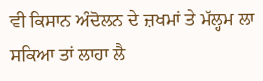ਵੀ ਕਿਸਾਨ ਅੰਦੋਲਨ ਦੇ ਜ਼ਖਮਾਂ ਤੇ ਮੱਲ੍ਹਮ ਲਾ ਸਕਿਆ ਤਾਂ ਲਾਹਾ ਲੈ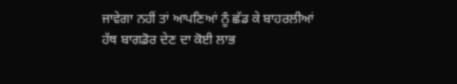ਜਾਵੇਗਾ ਨਹੀਂ ਤਾਂ ਆਪਣਿਆਂ ਨੂੰ ਛੱਡ ਕੇ ਬਾਹਰਲੀਆਂ ਹੱਥ ਬਾਗਡੋਰ ਦੇਣ ਦਾ ਕੋਈ ਲਾਭ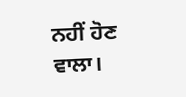ਨਹੀਂ ਹੋਣ ਵਾਲਾ।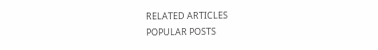RELATED ARTICLES
POPULAR POSTS